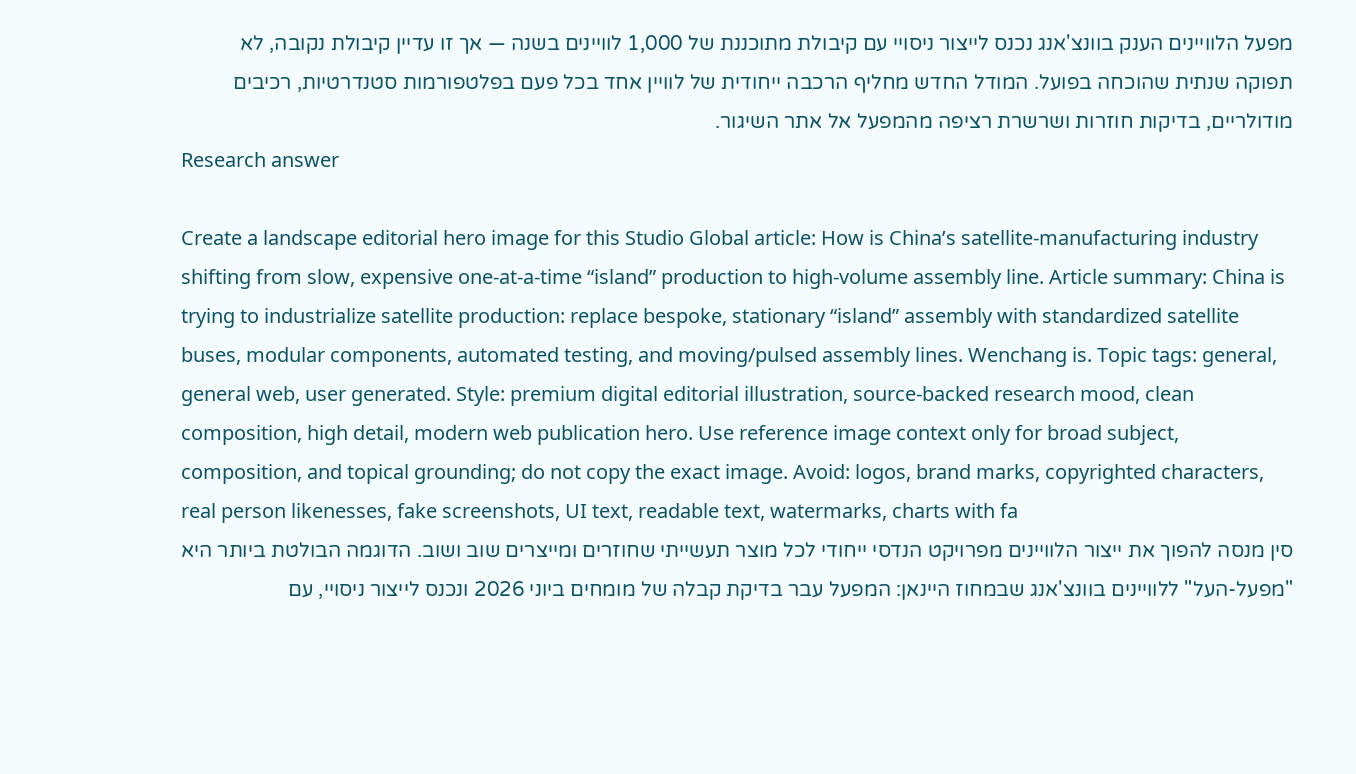מפעל הלוויינים הענק בוונצ'אנג נכנס לייצור ניסויי עם קיבולת מתוכננת של 1,000 לוויינים בשנה — אך זו עדיין קיבולת נקובה, לא תפוקה שנתית שהוכחה בפועל. המודל החדש מחליף הרכבה ייחודית של לוויין אחד בכל פעם בפלטפורמות סטנדרטיות, רכיבים מודולריים, בדיקות חוזרות ושרשרת רציפה מהמפעל אל אתר השיגור.
Research answer

Create a landscape editorial hero image for this Studio Global article: How is China’s satellite-manufacturing industry shifting from slow, expensive one-at-a-time “island” production to high-volume assembly line. Article summary: China is trying to industrialize satellite production: replace bespoke, stationary “island” assembly with standardized satellite buses, modular components, automated testing, and moving/pulsed assembly lines. Wenchang is. Topic tags: general, general web, user generated. Style: premium digital editorial illustration, source-backed research mood, clean composition, high detail, modern web publication hero. Use reference image context only for broad subject, composition, and topical grounding; do not copy the exact image. Avoid: logos, brand marks, copyrighted characters, real person likenesses, fake screenshots, UI text, readable text, watermarks, charts with fa
סין מנסה להפוך את ייצור הלוויינים מפרויקט הנדסי ייחודי לכל מוצר תעשייתי שחוזרים ומייצרים שוב ושוב. הדוגמה הבולטת ביותר היא "מפעל-העל" ללוויינים בוונצ'אנג שבמחוז היינאן: המפעל עבר בדיקת קבלה של מומחים ביוני 2026 ונכנס לייצור ניסויי, עם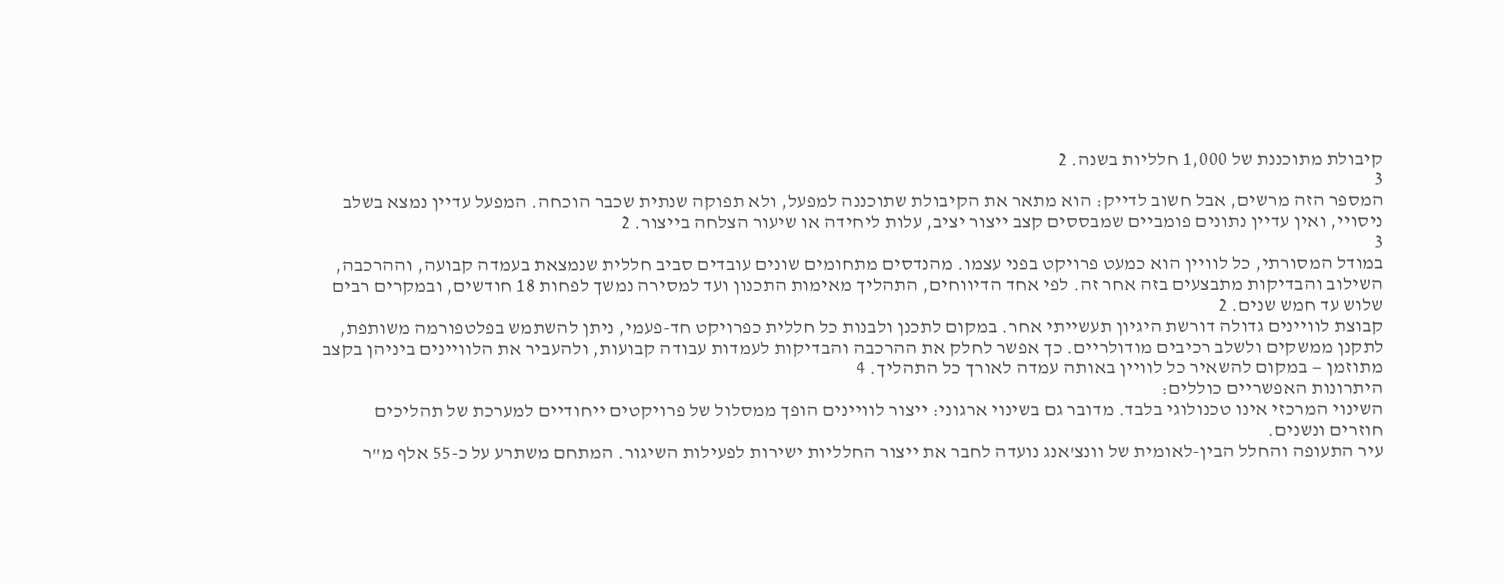קיבולת מתוכננת של 1,000 חלליות בשנה. 2
3
המספר הזה מרשים, אבל חשוב לדייק: הוא מתאר את הקיבולת שתוכננה למפעל, ולא תפוקה שנתית שכבר הוכחה. המפעל עדיין נמצא בשלב ניסויי, ואין עדיין נתונים פומביים שמבססים קצב ייצור יציב, עלות ליחידה או שיעור הצלחה בייצור. 2
3
במודל המסורתי, כל לוויין הוא כמעט פרויקט בפני עצמו. מהנדסים מתחומים שונים עובדים סביב חללית שנמצאת בעמדה קבועה, וההרכבה, השילוב והבדיקות מתבצעים בזה אחר זה. לפי אחד הדיווחים, התהליך מאימות התכנון ועד למסירה נמשך לפחות 18 חודשים, ובמקרים רבים שלוש עד חמש שנים. 2
קבוצת לוויינים גדולה דורשת היגיון תעשייתי אחר. במקום לתכנן ולבנות כל חללית כפרויקט חד-פעמי, ניתן להשתמש בפלטפורמה משותפת, לתקנן ממשקים ולשלב רכיבים מודולריים. כך אפשר לחלק את ההרכבה והבדיקות לעמדות עבודה קבועות, ולהעביר את הלוויינים ביניהן בקצב מתוזמן — במקום להשאיר כל לוויין באותה עמדה לאורך כל התהליך. 4
היתרונות האפשריים כוללים:
השינוי המרכזי אינו טכנולוגי בלבד. מדובר גם בשינוי ארגוני: ייצור לוויינים הופך ממסלול של פרויקטים ייחודיים למערכת של תהליכים חוזרים ונשנים.
עיר התעופה והחלל הבין-לאומית של וונצ'אנג נועדה לחבר את ייצור החלליות ישירות לפעילות השיגור. המתחם משתרע על כ-55 אלף מ"ר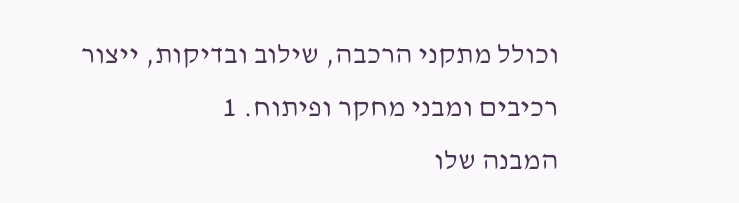וכולל מתקני הרכבה, שילוב ובדיקות, ייצור רכיבים ומבני מחקר ופיתוח. 1
המבנה שלו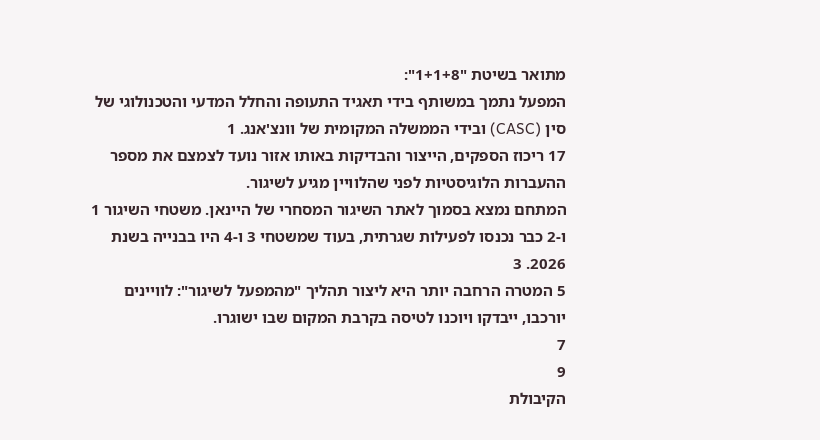מתואר בשיטת "1+1+8":
המפעל נתמך במשותף בידי תאגיד התעופה והחלל המדעי והטכנולוגי של סין (CASC) ובידי הממשלה המקומית של וונצ'אנג. 1
17 ריכוז הספקים, הייצור והבדיקות באותו אזור נועד לצמצם את מספר ההעברות הלוגיסטיות לפני שהלוויין מגיע לשיגור.
המתחם נמצא בסמוך לאתר השיגור המסחרי של היינאן. משטחי השיגור 1 ו-2 כבר נכנסו לפעילות שגרתית, בעוד שמשטחי 3 ו-4 היו בבנייה בשנת 2026. 3
5 המטרה הרחבה יותר היא ליצור תהליך "מהמפעל לשיגור": לוויינים יורכבו, ייבדקו ויוכנו לטיסה בקרבת המקום שבו ישוגרו.
7
9
הקיבולת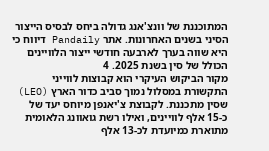המתוכננת של וונצ'אנג גדולה ביחס לבסיס הייצור הסיני בשנים האחרונות. אתר Pandaily דיווח כי היא שווה בערך לארבעה חודשי ייצור הלוויינים הכולל של סין בשנת 2025. 4
מקור הביקוש העיקרי הוא קבוצות לווייני התקשורת במסלול נמוך סביב כדור הארץ (LEO) שסין מתכננת. לקבוצת צ'יאנפן מיוחס יעד של כ-15 אלף לוויינים, ואילו רשת גואוונג הלאומית מתוארת כמיועדת לכ-13 אלף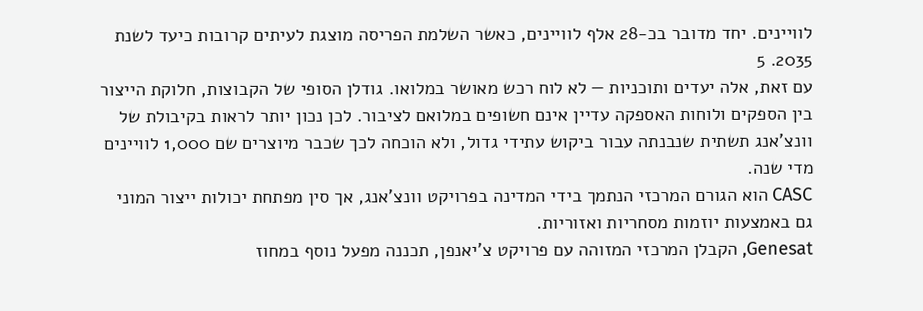לוויינים. יחד מדובר בכ-28 אלף לוויינים, כאשר השלמת הפריסה מוצגת לעיתים קרובות כיעד לשנת 2035. 5
עם זאת, אלה יעדים ותוכניות — לא לוח רכש מאושר במלואו. גודלן הסופי של הקבוצות, חלוקת הייצור בין הספקים ולוחות האספקה עדיין אינם חשופים במלואם לציבור. לכן נכון יותר לראות בקיבולת של וונצ'אנג תשתית שנבנתה עבור ביקוש עתידי גדול, ולא הוכחה לכך שכבר מיוצרים שם 1,000 לוויינים מדי שנה.
CASC הוא הגורם המרכזי הנתמך בידי המדינה בפרויקט וונצ'אנג, אך סין מפתחת יכולות ייצור המוני גם באמצעות יוזמות מסחריות ואזוריות.
Genesat, הקבלן המרכזי המזוהה עם פרויקט צ'יאנפן, תכננה מפעל נוסף במחוז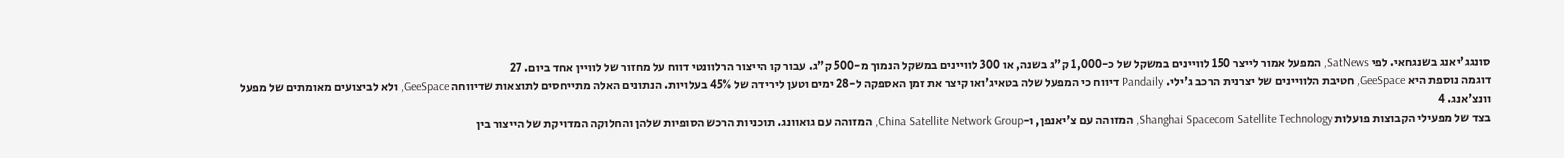סונגג'יאנג בשנגחאי. לפי SatNews, המפעל אמור לייצר 150 לוויינים במשקל של כ-1,000 ק"ג בשנה, או 300 לוויינים במשקל הנמוך מ-500 ק"ג. עבור קו הייצור הרלוונטי דווח על מחזור של לוויין אחד ביום. 27
דוגמה נוספת היא GeeSpace, חטיבת הלוויינים של יצרנית הרכב ג'ילי. Pandaily דיווח כי המפעל שלה בטאיג'ואו קיצר את זמן האספקה ל-28 ימים וטען לירידה של 45% בעלויות. הנתונים האלה מתייחסים לתוצאות שדיווחה GeeSpace, ולא לביצועים מאומתים של מפעל וונצ'אנג. 4
בצד של מפעילי הקבוצות פועלות Shanghai Spacecom Satellite Technology, המזוהה עם צ'יאנפן, ו-China Satellite Network Group, המזוהה עם גואוונג. תוכניות הרכש הסופיות שלהן והחלוקה המדויקת של הייצור בין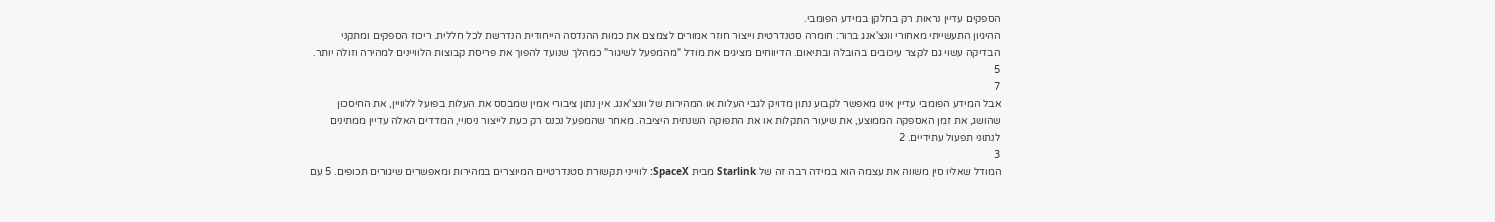הספקים עדיין נראות רק בחלקן במידע הפומבי.
ההיגיון התעשייתי מאחורי וונצ'אנג ברור: חומרה סטנדרטית וייצור חוזר אמורים לצמצם את כמות ההנדסה הייחודית הנדרשת לכל חללית. ריכוז הספקים ומתקני הבדיקה עשוי גם לקצר עיכובים בהובלה ובתיאום. הדיווחים מציגים את מודל "מהמפעל לשיגור" כמהלך שנועד להפוך את פריסת קבוצות הלוויינים למהירה וזולה יותר. 5
7
אבל המידע הפומבי עדיין אינו מאפשר לקבוע נתון מדויק לגבי העלות או המהירות של וונצ'אנג. אין נתון ציבורי אמין שמבסס את העלות בפועל ללוויין, את החיסכון שהושג, את זמן האספקה הממוצע, את שיעור התקלות או את התפוקה השנתית היציבה. מאחר שהמפעל נכנס רק כעת לייצור ניסויי, המדדים האלה עדיין ממתינים לנתוני תפעול עתידיים. 2
3
המודל שאליו סין משווה את עצמה הוא במידה רבה זה של Starlink מבית SpaceX: לווייני תקשורת סטנדרטיים המיוצרים במהירות ומאפשרים שיגורים תכופים. 5 עם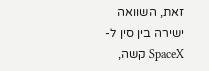זאת, השוואה ישירה בין סין ל-SpaceX קשה,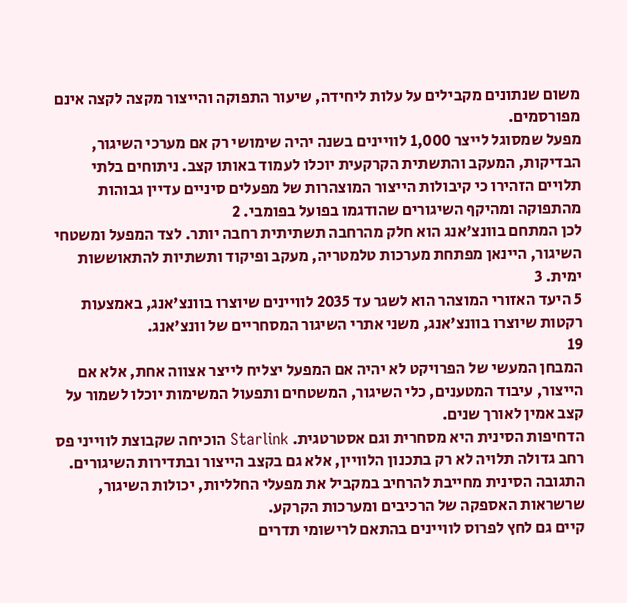משום שנתונים מקבילים על עלות ליחידה, שיעור התפוקה והייצור מקצה לקצה אינם מפורסמים.
מפעל שמסוגל לייצר 1,000 לוויינים בשנה יהיה שימושי רק אם מערכי השיגור, הבדיקות, המעקב והתשתית הקרקעית יוכלו לעמוד באותו קצב. ניתוחים בלתי תלויים הזהירו כי קיבולות הייצור המוצהרות של מפעלים סיניים עדיין גבוהות מהתפוקה ומהיקף השיגורים שהודגמו בפועל בפומבי. 2
לכן המתחם בוונצ'אנג הוא חלק מהרחבה תשתיתית רחבה יותר. לצד המפעל ומשטחי השיגור, היינאן מפתחת מערכות טלמטריה, מעקב ופיקוד ותשתיות להתאוששות ימית. 3
5 היעד האזורי המוצהר הוא לשגר עד 2035 לוויינים שיוצרו בוונצ'אנג, באמצעות רקטות שיוצרו בוונצ'אנג, משני אתרי השיגור המסחריים של וונצ'אנג.
19
המבחן המעשי של הפרויקט לא יהיה אם המפעל יצליח לייצר אצווה אחת, אלא אם הייצור, עיבוד המטענים, כלי השיגור, המשטחים ותפעול המשימות יוכלו לשמור על קצב אמין לאורך שנים.
הדחיפות הסינית היא מסחרית וגם אסטרטגית. Starlink הוכיחה שקבוצת לווייני פס רחב גדולה תלויה לא רק בתכנון הלוויין, אלא גם בקצב הייצור ובתדירות השיגורים. התגובה הסינית מחייבת להרחיב במקביל את מפעלי החלליות, יכולות השיגור, שרשראות האספקה של הרכיבים ומערכות הקרקע.
קיים גם לחץ לפרוס לוויינים בהתאם לרישומי תדרים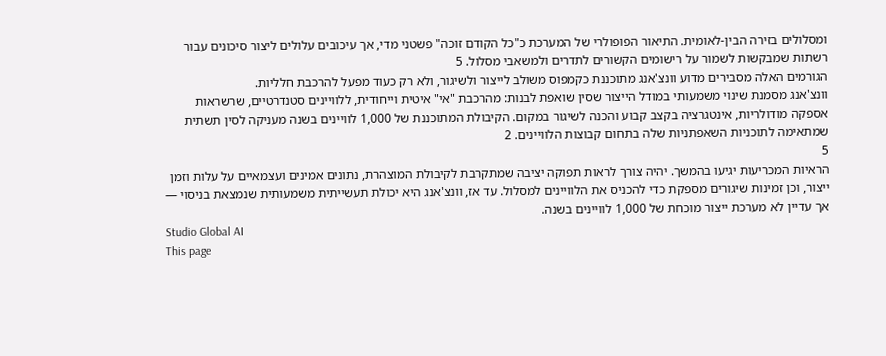ומסלולים בזירה הבין-לאומית. התיאור הפופולרי של המערכת כ"כל הקודם זוכה" פשטני מדי, אך עיכובים עלולים ליצור סיכונים עבור רשתות שמבקשות לשמור על רישומים הקשורים לתדרים ולמשאבי מסלול. 5
הגורמים האלה מסבירים מדוע וונצ'אנג מתוכננת כקמפוס משולב לייצור ולשיגור, ולא רק כעוד מפעל להרכבת חלליות.
וונצ'אנג מסמנת שינוי משמעותי במודל הייצור שסין שואפת לבנות: מהרכבת "אי" איטית וייחודית, ללוויינים סטנדרטיים, שרשראות אספקה מודולריות, אינטגרציה בקצב קבוע והכנה לשיגור במקום. הקיבולת המתוכננת של 1,000 לוויינים בשנה מעניקה לסין תשתית שמתאימה לתוכניות השאפתניות שלה בתחום קבוצות הלוויינים. 2
5
הראיות המכריעות יגיעו בהמשך. יהיה צורך לראות תפוקה יציבה שמתקרבת לקיבולת המוצהרת, נתונים אמינים ועצמאיים על עלות וזמן ייצור, וכן זמינות שיגורים מספקת כדי להכניס את הלוויינים למסלול. עד אז, וונצ'אנג היא יכולת תעשייתית משמעותית שנמצאת בניסוי — אך עדיין לא מערכת ייצור מוכחת של 1,000 לוויינים בשנה.
Studio Global AI
This page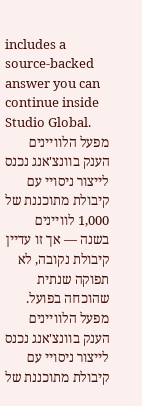includes a source-backed answer you can continue inside Studio Global.
מפעל הלוויינים הענק בוונצ'אנג נכנס לייצור ניסויי עם קיבולת מתוכננת של 1,000 לוויינים בשנה — אך זו עדיין קיבולת נקובה, לא תפוקה שנתית שהוכחה בפועל.
מפעל הלוויינים הענק בוונצ'אנג נכנס לייצור ניסויי עם קיבולת מתוכננת של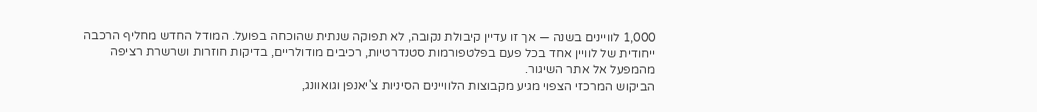1,000 לוויינים בשנה — אך זו עדיין קיבולת נקובה, לא תפוקה שנתית שהוכחה בפועל. המודל החדש מחליף הרכבה ייחודית של לוויין אחד בכל פעם בפלטפורמות סטנדרטיות, רכיבים מודולריים, בדיקות חוזרות ושרשרת רציפה מהמפעל אל אתר השיגור.
הביקוש המרכזי הצפוי מגיע מקבוצות הלוויינים הסיניות צ'יאנפן וגואוונג,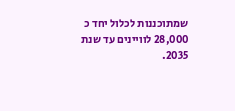שמתוכננות לכלול יחד כ 28,000 לוויינים עד שנת 2035.